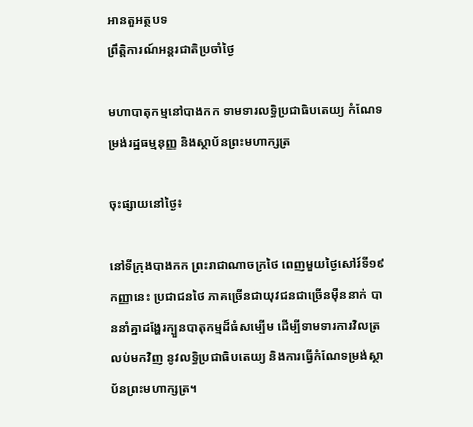អានតួអត្ថបទ
ព្រឹត្តិការណ៍អន្តរជាតិប្រចាំថ្ងៃ

មហាបាតុកម្មនៅបាងកក ទាមទារលទ្ធិប្រជាធិបតេយ្យ កំណែទម្រង់រដ្ឋធម្មនុញ្ញ និងស្ថាប័នព្រះមហាក្សត្រ

ចុះផ្សាយនៅថ្ងៃ៖

នៅទីក្រុងបាងកក ព្រះរាជាណាចក្រថៃ ពេញមួយថ្ងៃសៅរ៍ទី១៩កញ្ញានេះ ប្រជាជនថៃ ភាគច្រើនជាយុវជនជាច្រើនម៉ឺននាក់ បាននាំគ្នាដង្ហែរក្បួនបាតុកម្មដ៏ធំសម្បើម ដើម្បីទាមទារការវិលត្រលប់មកវិញ នូវលទ្ធិប្រជាធិបតេយ្យ និងការធ្វើកំណែទម្រង់ស្ថាប័នព្រះមហាក្សត្រ។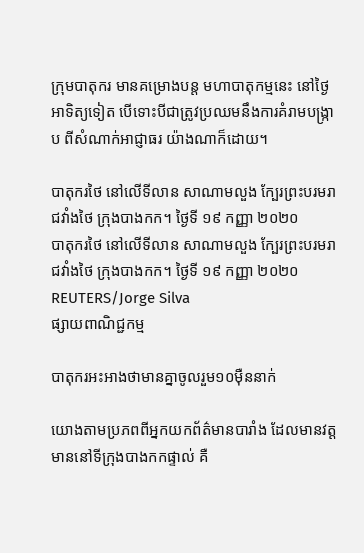ក្រុមបាតុករ មានគម្រោងបន្ត មហាបាតុកម្មនេះ នៅថ្ងៃអាទិត្យទៀត បើទោះបីជាត្រូវប្រឈមនឹងការគំរាមបង្រ្កាប ពីសំណាក់អាជ្ញាធរ យ៉ាងណាក៏ដោយ។

បាតុករថៃ នៅលើទីលាន សាណាមលួង ក្បែរព្រះបរមរាជវាំងថៃ ក្រុងបាងកក។ ថ្ងៃទី ១៩ កញ្ញា ២០២០
បាតុករថៃ នៅលើទីលាន សាណាមលួង ក្បែរព្រះបរមរាជវាំងថៃ ក្រុងបាងកក។ ថ្ងៃទី ១៩ កញ្ញា ២០២០ REUTERS/Jorge Silva
ផ្សាយពាណិជ្ជកម្ម

បាតុករអះអាងថាមានគ្នាចូលរួម១០ម៉ឺននាក់

យោងតាមប្រភពពីអ្នកយកព័ត៌មានបារាំង ដែលមានវត្តមាននៅទីក្រុងបាងកកផ្ទាល់ គឺ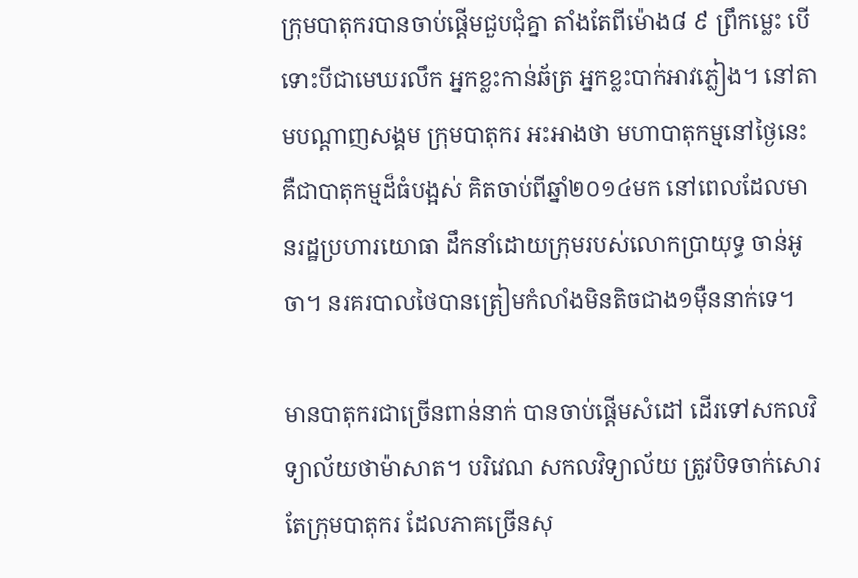ក្រុមបាតុករបានចាប់ផ្តើមជួបជុំគ្នា តាំងតែពីម៉ោង៨ ៩ ព្រឹកម្លេះ បើទោះបីជាមេឃរលឹក អ្នកខ្លះកាន់ឆ័ត្រ អ្នកខ្លះបាក់អាវភ្លៀង។ នៅតាមបណ្តាញសង្គម ក្រុមបាតុករ អះអាងថា មហាបាតុកម្មនៅថ្ងៃនេះ គឺជាបាតុកម្មដ៏ធំបង្អស់ គិតចាប់ពីឆ្នាំ២០១៤មក នៅពេលដែលមានរដ្ឋប្រហារយោធា ដឹកនាំដោយក្រុមរបស់លោកប្រាយុទ្ធ ចាន់អូចា។ នរគរបាលថៃបានត្រៀមកំលាំងមិនតិចជាង១ម៉ឺននាក់ទេ។

មានបាតុករជាច្រើនពាន់នាក់ បានចាប់ផ្តើមសំដៅ ដើរទៅសកលវិទ្យាល័យថាម៉ាសាត។ បរិវេណ សកលវិទ្យាល័យ ត្រូវបិទចាក់សោរ តែក្រុមបាតុករ ដែលភាគច្រើនសុ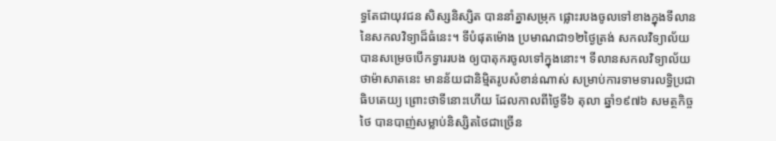ទ្ធតែជាយុវជន សិស្សនិស្សិត បាននាំគ្នាសម្រុក ផ្លោះរបងចូលទៅខាងក្នុងទីលាននៃសកលវិទ្យាដ៏ធំនេះ។ ទីបំផុតម៉ោង ប្រមាណជា១២ថ្ងៃត្រង់ សកលវិទ្យាល័យបានសម្រេចបើកទ្វាររបង ឲ្យបាតុករចូលទៅក្នុងនោះ។ ទីលានសកលវិទ្យាល័យថាម៉ាសាតនេះ មានន័យជានិម្មិតរូបសំខាន់ណាស់ សម្រាប់ការទាមទារលទ្ធិប្រជាធិបតេយ្យ ព្រោះថាទីនោះហើយ ដែលកាលពីថ្ងៃទី៦ តុលា ឆ្នាំ១៩៧៦ សមត្ថកិច្ចថៃ បានបាញ់សម្លាប់និស្សិតថៃជាច្រើន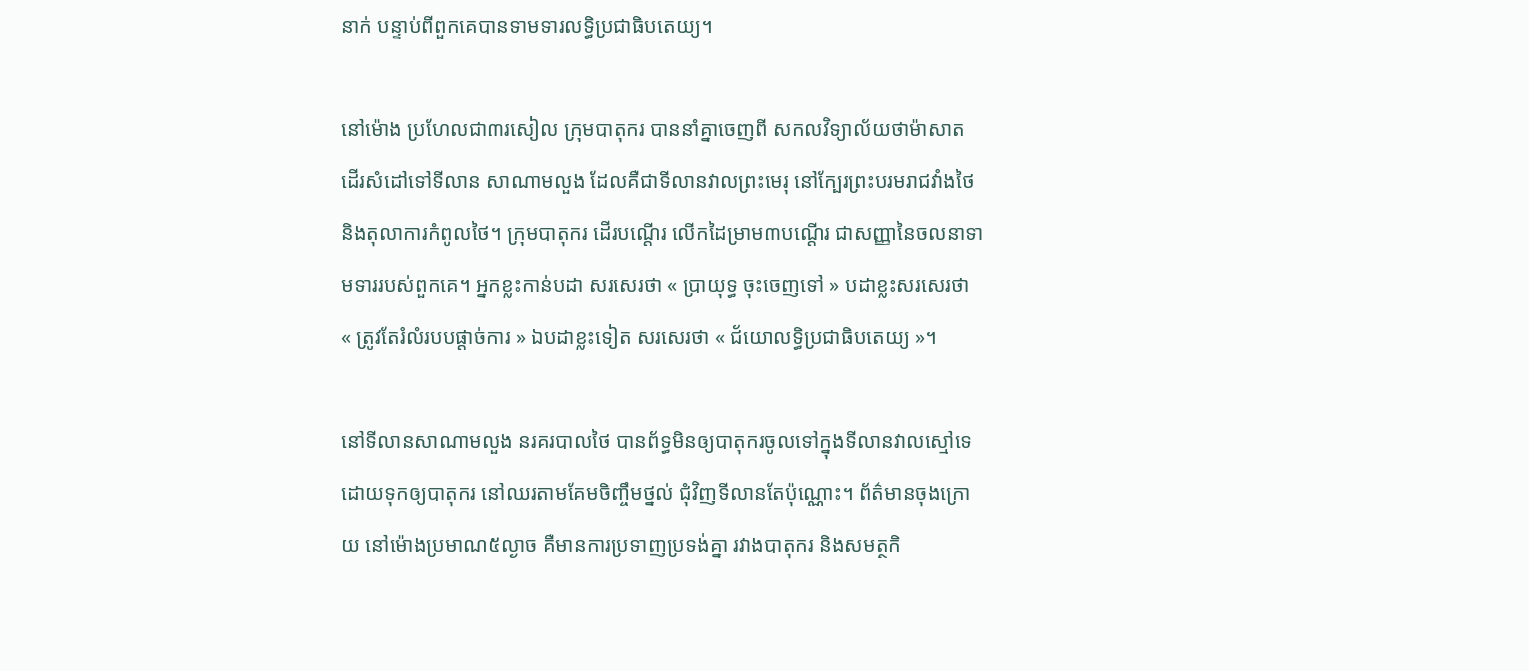នាក់ បន្ទាប់ពីពួកគេបានទាមទារលទិ្ធប្រជាធិបតេយ្យ។

នៅម៉ោង ប្រហែលជា៣រសៀល ក្រុមបាតុករ បាននាំគ្នាចេញពី សកលវិទ្យាល័យថាម៉ាសាត ដើរសំដៅទៅទីលាន សាណាមលួង ដែលគឺជាទីលានវាលព្រះមេរុ នៅក្បែរព្រះបរមរាជវាំងថៃ និងតុលាការកំពូលថៃ។ ក្រុមបាតុករ ដើរបណ្តើរ លើកដៃម្រាម៣បណ្តើរ ជាសញ្ញានៃចលនាទាមទាររបស់ពួកគេ។ អ្នកខ្លះកាន់បដា សរសេរថា « ប្រាយុទ្ធ ចុះចេញទៅ » បដាខ្លះសរសេរថា « ត្រូវតែរំលំរបបផ្តាច់ការ » ឯបដាខ្លះទៀត សរសេរថា « ជ័យោលទ្ធិប្រជាធិបតេយ្យ »។

នៅទីលានសាណាមលួង នរគរបាលថៃ បានព័ទ្ធមិនឲ្យបាតុករចូលទៅក្នុងទីលានវាលស្មៅទេ ដោយទុកឲ្យបាតុករ នៅឈរតាមគែមចិញ្ចឹមថ្នល់ ជុំវិញទីលានតែប៉ុណ្ណោះ។ ព័ត៌មានចុងក្រោយ នៅម៉ោងប្រមាណ៥ល្ងាច គឺមានការប្រទាញប្រទង់គ្នា រវាងបាតុករ និងសមត្ថកិ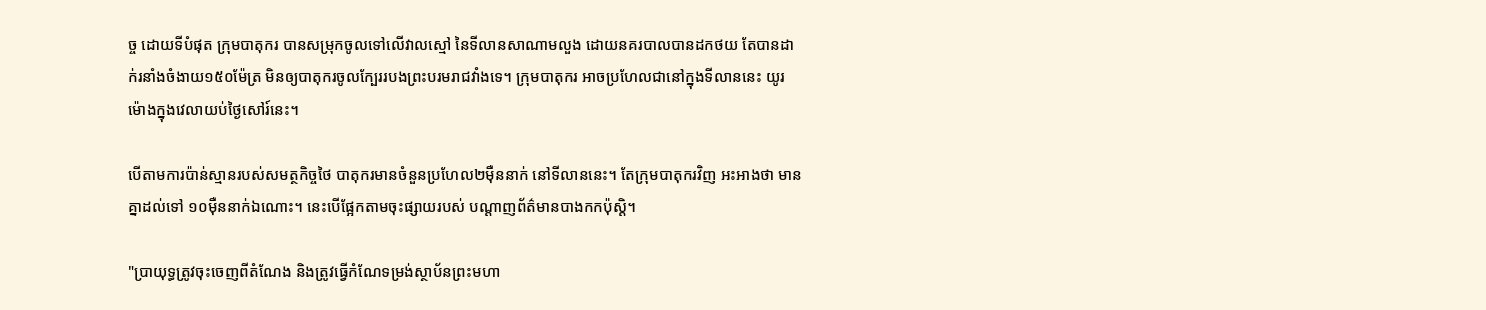ច្ច ដោយទីបំផុត ក្រុមបាតុករ បានសម្រុកចូលទៅលើវាលស្មៅ នៃទីលានសាណាមលួង ដោយនគរបាលបានដកថយ តែបានដាក់រនាំងចំងាយ១៥០ម៉ែត្រ មិនឲ្យបាតុករចូលក្បែររបងព្រះបរមរាជវាំងទេ។ ក្រុមបាតុករ អាចប្រហែលជានៅក្នុងទីលាននេះ យូរម៉ោងក្នុងវេលាយប់ថ្ងៃសៅរ៍នេះ។

បើតាមការប៉ាន់ស្មានរបស់សមត្ថកិច្ចថៃ បាតុករមានចំនួនប្រហែល២ម៉ឺននាក់ នៅទីលាននេះ។ តែក្រុមបាតុករវិញ អះអាងថា មានគ្នាដល់ទៅ ១០ម៉ឺននាក់ឯណោះ។ នេះបើផ្អែកតាមចុះផ្សាយរបស់ បណ្តាញព័ត៌មានបាងកកប៉ុស្តិ។

"ប្រាយុទ្ធត្រូវចុះចេញពីតំណែង និងត្រូវធ្វើកំណែទម្រង់ស្ថាប័នព្រះមហា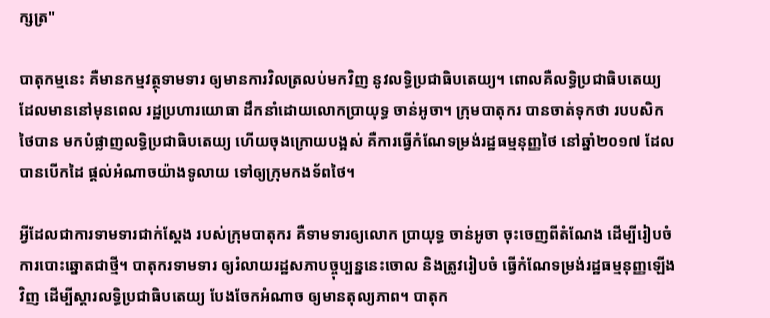ក្សត្រ"

បាតុកម្មនេះ គឺមានកម្មវត្ថុទាមទារ ឲ្យមានការវិលត្រលប់មកវិញ នូវលទ្ធិប្រជាធិបតេយ្យ។ ពោលគឺលទ្ធិប្រជាធិបតេយ្យ ដែលមាននៅមុនពេល រដ្ឋប្រហារយោធា ដឹកនាំដោយលោកប្រាយុទ្ធ ចាន់អូចា។ ក្រុមបាតុករ បានចាត់ទុកថា របបសិកថៃបាន មកបំផ្លាញលទ្ធិប្រជាធិបតេយ្យ ហើយចុងក្រោយបង្អស់ គឺការធ្វើកំណែទម្រង់រដ្ឋធម្មនុញ្ញថៃ នៅឆ្នាំ២០១៧ ដែលបានបើកដៃ ផ្តល់អំណាចយ៉ាងទូលាយ ទៅឲ្យក្រុមកងទ័ពថៃ។

អ្វីដែលជាការទាមទារជាក់ស្តែង របស់ក្រុមបាតុករ គឺទាមទារឲ្យលោក ប្រាយុទ្ធ ចាន់អូចា ចុះចេញពីតំណែង ដើម្បីរៀបចំការបោះឆ្នោតជាថ្មី។ បាតុករទាមទារ ឲ្យរំលាយរដ្ឋសភាបច្ចុប្បន្ននេះចោល និងត្រូវរៀបចំ ធ្វើកំណែទម្រង់រដ្ឋធម្មនុញ្ញឡើងវិញ ដើម្បីស្តារលទ្ធិប្រជាធិបតេយ្យ បែងចែកអំណាច ឲ្យមានតុល្យភាព។ បាតុក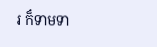រ ក៏ទាមទា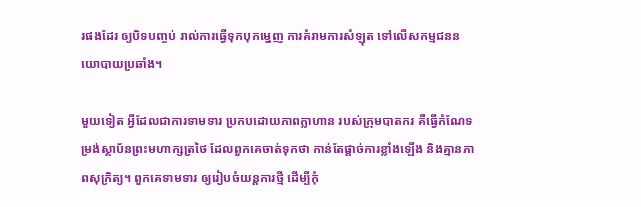រផងដែរ ឲ្យបិទបញ្ចប់ រាល់ការធ្វើទុកបុកម្នេញ ការគំរាមការសំឡុត ទៅលើសកម្មជននយោបាយប្រឆាំង។

មួយទៀត អ្វីដែលជាការទាមទារ ប្រកបដោយភាពក្លាហាន របស់ក្រុមបាតករ គឺធ្វើកំណែទម្រង់ស្ថាប័នព្រះមហាក្សត្រថៃ ដែលពួកគេចាត់ទុកថា កាន់តែផ្តាច់ការខ្លាំងឡើង និងគ្មានភាពសុក្រិត្យ។ ពួកគេទាមទារ ឲ្យរៀបចំយន្តការថ្មី ដើម្បីកុំ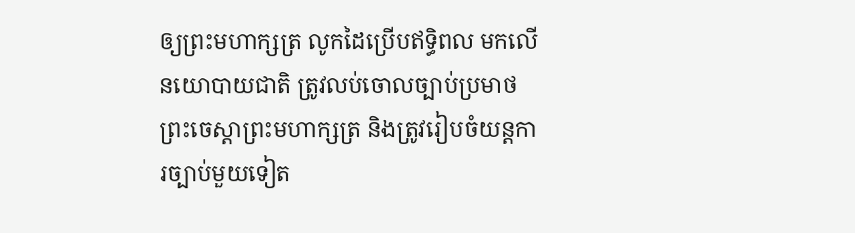ឲ្យព្រះមហាក្សត្រ លូកដៃប្រើបឥទ្ធិពល មកលើនយោបាយជាតិ ត្រូវលប់ចោលច្បាប់ប្រមាថព្រះចេស្តាព្រះមហាក្សត្រ និងត្រូវរៀបចំយន្តការច្បាប់មួយទៀត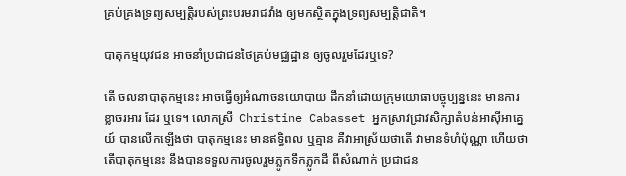គ្រប់គ្រងទ្រព្យសម្បត្តិរបស់ព្រះបរមរាជវាំង ឲ្យមកស្ថិតក្នុងទ្រព្យសម្បត្តិជាតិ។

បាតុកម្មយុវជន អាចនាំប្រជាជនថៃគ្រប់មជ្ឈដ្ឋាន ឲ្យចូលរួមដែរឬទេ?

តើ ចលនាបាតុកម្មនេះ អាចធ្វើឲ្យអំណាចនយោបាយ ដឹកនាំដោយក្រុមយោធាបច្ចុប្បន្ននេះ មានការខ្លាចរអារ ដែរ ឬទេ។ លោកស្រី  Christine Cabasset អ្នកស្រាវជ្រាវសិក្សាតំបន់អាស៊ីអាគ្នេយ៍ បានលើកឡើងថា បាតុកម្មនេះ មានឥទ្ធិពល ឬគ្មាន គឺវាអាស្រ័យថាតើ វាមានទំហំប៉ុណ្ណា ហើយថាតើបាតុកម្មនេះ នឹងបានទទួលការចូលរួមភ្លូកទឹកភ្លូកដី ពីសំណាក់ ប្រជាជន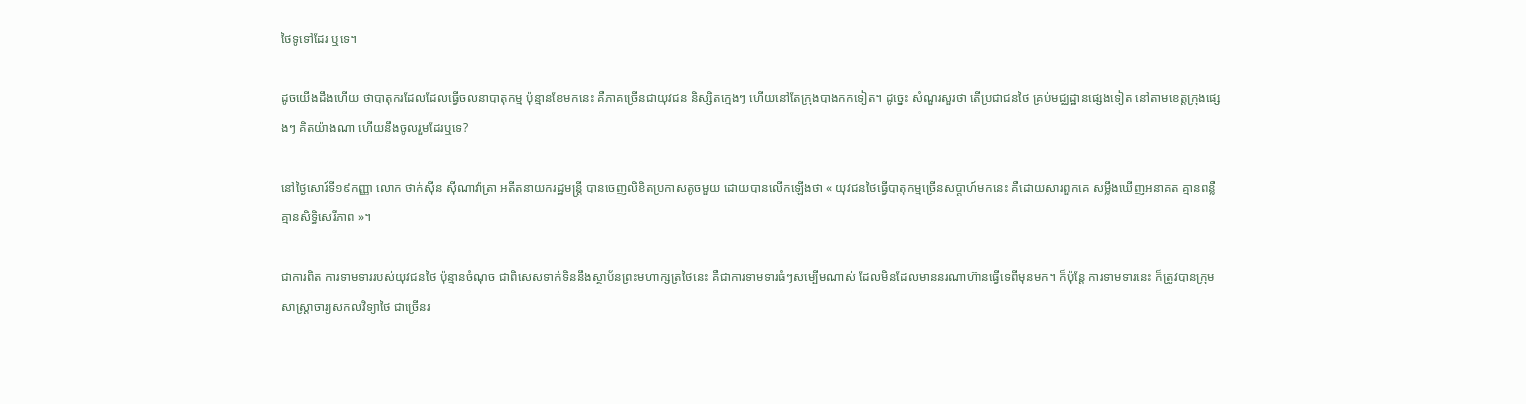ថៃទូទៅដែរ ឬទេ។

ដូចយើងដឹងហើយ ថាបាតុករដែលដែលធ្វើចលនាបាតុកម្ម ប៉ុន្មានខែមកនេះ គឺភាគច្រើនជាយុវជន និស្សិតក្មេងៗ ហើយនៅតែក្រុងបាងកកទៀត។ ដូច្នេះ សំណួរសួរថា តើប្រជាជនថៃ គ្រប់មជ្ឈដ្ឋានផ្សេងទៀត នៅតាមខេត្តក្រុងផ្សេងៗ គិតយ៉ាងណា ហើយនឹងចូលរួមដែរឬទេ?

នៅថ្ងៃសោរ៍ទី១៩កញ្ញា លោក ថាក់ស៊ីន ស៊ីណាវ៉ាត្រា អតីតនាយករដ្ឋមន្ត្រី បានចេញលិខិតប្រកាសតូចមួយ ដោយបានលើកឡើងថា « យុវជនថៃធ្វើបាតុកម្មច្រើនសប្តាហ៍មកនេះ គឺដោយសារពួកគេ សម្លឹងឃើញអនាគត គ្មានពន្លឺ គ្មានសិទ្ធិសេរីភាព »។

ជាការពិត ការទាមទាររបស់យុវជនថៃ ប៉ុន្មានចំណុច ជាពិសេសទាក់ទិននឹងស្ថាប័នព្រះមហាក្សត្រថៃនេះ គឺជាការទាមទារធំៗសម្បើមណាស់ ដែលមិនដែលមាននរណាហ៊ានធ្វើទេពីមុនមក។ ក៏ប៉ុន្តែ ការទាមទារនេះ ក៏ត្រូវបានក្រុមសាស្ត្រាចារ្យសកលវិទ្យាថៃ ជាច្រើនរ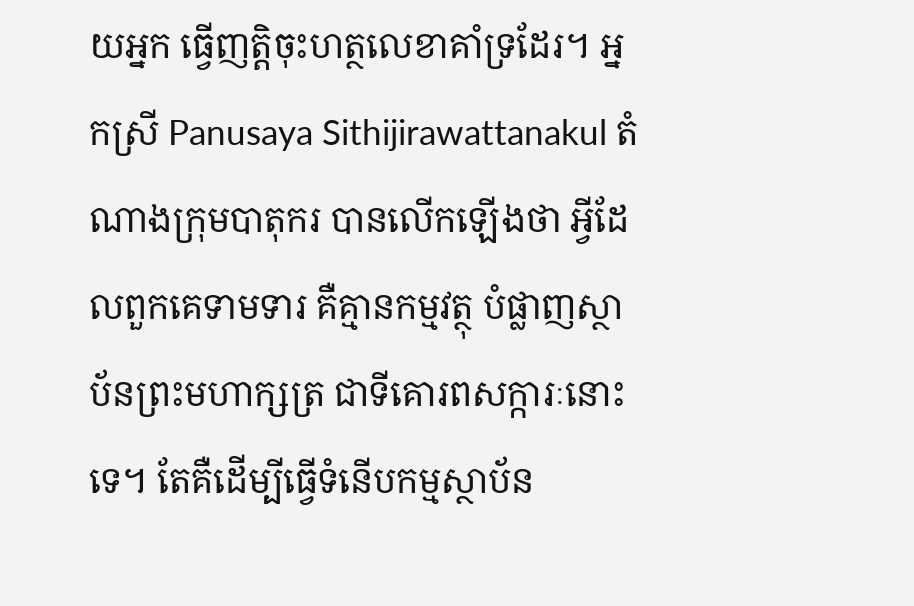យអ្នក ធ្វើញត្តិចុះហត្ថលេខាគាំទ្រដែរ។ អ្នកស្រី Panusaya Sithijirawattanakul តំណាងក្រុមបាតុករ បានលើកឡើងថា អ្វីដែលពួកគេទាមទារ គឺគ្មានកម្មវត្ថុ បំផ្លាញស្ថាប័នព្រះមហាក្សត្រ ជាទីគោរពសក្ការៈនោះទេ។ តែគឺដើម្បីធ្វើទំនើបកម្មស្ថាប័ន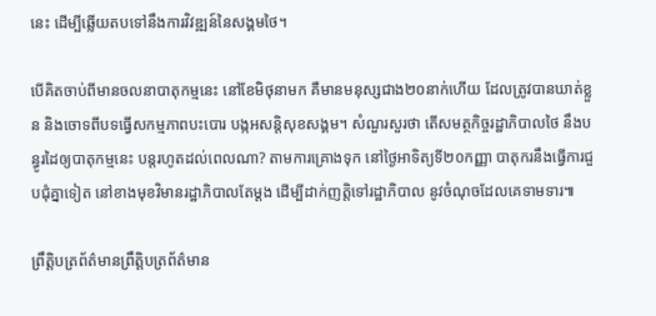នេះ ដើម្បីឆ្លើយតបទៅនឹងការវិវឌ្ឍន៍នៃសង្គមថៃ។

បើគិតចាប់ពីមានចលនាបាតុកម្មនេះ នៅខែមិថុនាមក គឺមានមនុស្សជាង២០នាក់ហើយ ដែលត្រូវបានឃាត់ខ្លួន និងចោទពីបទធ្វើសកម្មភាពបះបោរ បង្កអសន្តិសុខសង្គម។ សំណួរសួរថា តើសមត្ថកិច្ចរដ្ឋាភិបាលថៃ នឹងបន្ធូរដៃឲ្យបាតុកម្មនេះ បន្តរហូតដល់ពេលណា? តាមការគ្រោងទុក នៅថ្ងៃអាទិត្យទី២០កញ្ញា បាតុករនឹងធ្វើការជួបជុំគ្នាទៀត នៅខាងមុខវិមានរដ្ឋាភិបាលតែម្តង ដើម្បីដាក់ញត្តិទៅរដ្ឋាភិបាល នូវចំណុចដែលគេទាមទារ៕

ព្រឹត្តិបត្រព័ត៌មានព្រឹត្តិបត្រព័ត៌មាន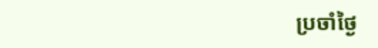ប្រចាំថ្ងៃ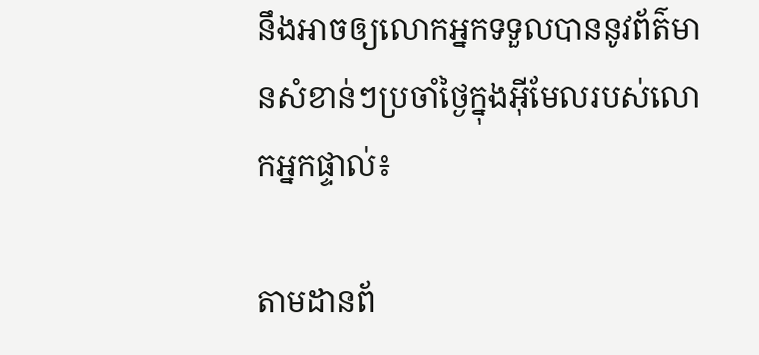នឹងអាចឲ្យលោកអ្នកទទួលបាននូវព័ត៌មានសំខាន់ៗប្រចាំថ្ងៃក្នុងអ៊ីមែលរបស់លោកអ្នកផ្ទាល់៖

តាមដានព័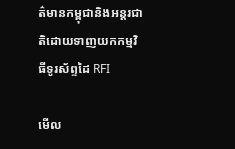ត៌មានកម្ពុជានិងអន្តរជាតិដោយទាញយកកម្មវិធីទូរស័ព្ទដៃ RFI

មើល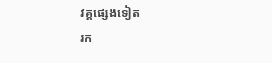វគ្គផ្សេងទៀត
រក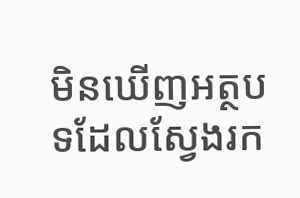មិនឃើញអត្ថបទដែលស្វែងរក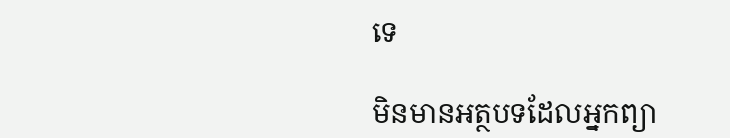ទេ

មិនមានអត្ថបទដែលអ្នកព្យា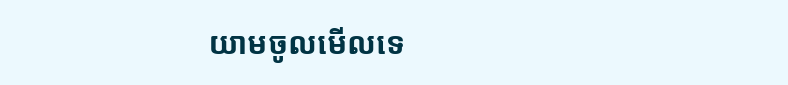យាមចូលមើលទេ